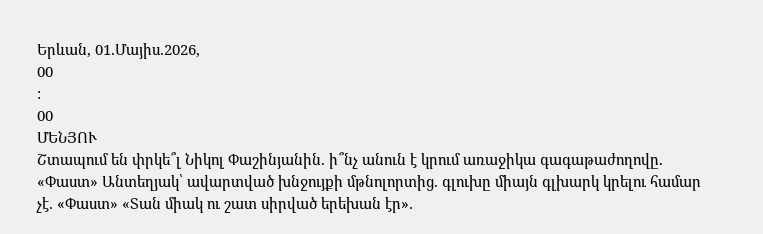Երևան, 01.Մայիս.2026,
00
:
00
ՄԵՆՅՈՒ
Շտապում են փրկե՞լ Նիկոլ Փաշինյանին. ի՞նչ անուն է կրում առաջիկա գագաթաժողովը. «Փաստ» Անտեղյակ՝ ավարտված խնջույքի մթնոլորտից. գլուխը միայն գլխարկ կրելու համար չէ. «Փաստ» «Տան միակ ու շատ սիրված երեխան էր».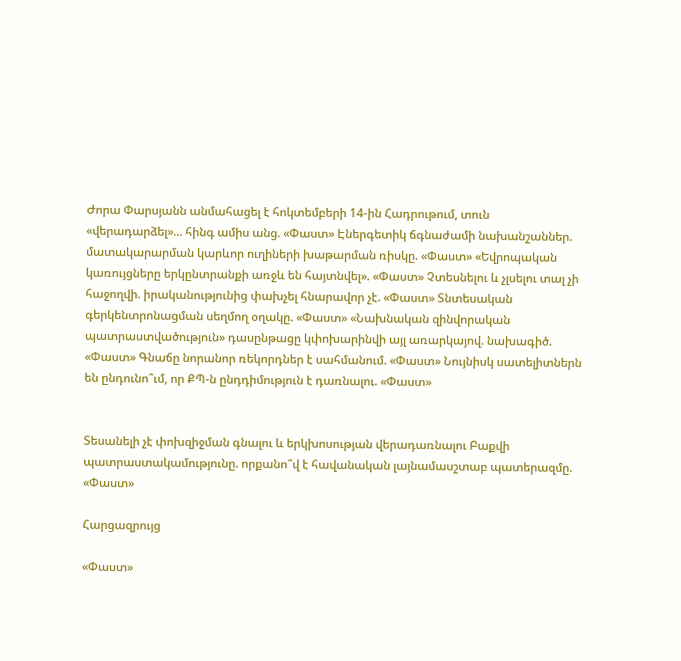Ժորա Փարսյանն անմահացել է հոկտեմբերի 14-ին Հադրութում, տուն «վերադարձել»... հինգ ամիս անց. «Փաստ» Էներգետիկ ճգնաժամի նախանշաններ. մատակարարման կարևոր ուղիների խաթարման ռիսկը. «Փաստ» «Եվրոպական կառույցները երկընտրանքի առջև են հայտնվել». «Փաստ» Չտեսնելու և չլսելու տալ չի հաջողվի. իրականությունից փախչել հնարավոր չէ. «Փաստ» Տնտեսական գերկենտրոնացման սեղմող օղակը. «Փաստ» «Նախնական զինվորական պատրաստվածություն» դասընթացը կփոխարինվի այլ առարկայով. նախագիծ. «Փաստ» Գնաճը նորանոր ռեկորդներ է սահմանում. «Փաստ» Նույնիսկ սատելիտներն են ընդունո՞ւմ, որ ՔՊ-ն ընդդիմություն է դառնալու. «Փաստ»


Տեսանելի չէ փոխզիջման գնալու և երկխոսության վերադառնալու Բաքվի պատրաստակամությունը. որքանո՞վ է հավանական լայնամասշտաբ պատերազմը. «Փաստ»

Հարցազրույց

«Փաստ»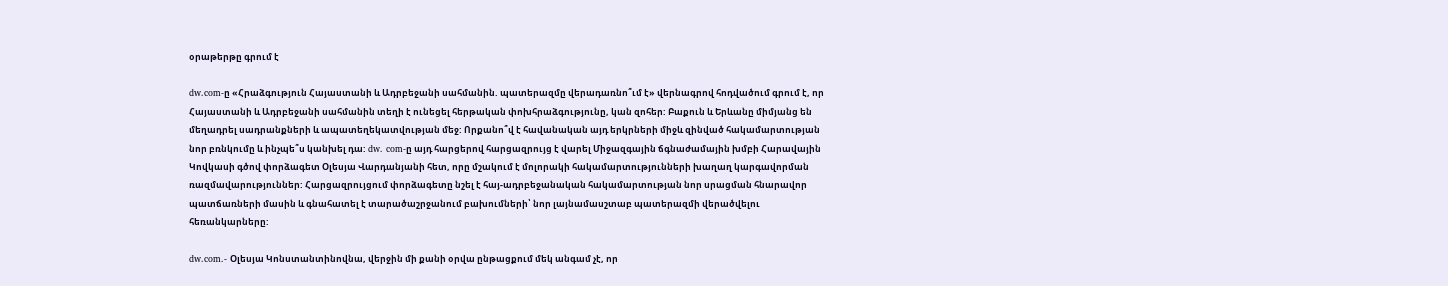օրաթերթը գրում է

dw.com-ը «Հրաձգություն Հայաստանի և Ադրբեջանի սահմանին. պատերազմը վերադառնո՞ւմ է» վերնագրով հոդվածում գրում է, որ Հայաստանի և Ադրբեջանի սահմանին տեղի է ունեցել հերթական փոխհրաձգությունը, կան զոհեր: Բաքուն և Երևանը միմյանց են մեղադրել սադրանքների և ապատեղեկատվության մեջ: Որքանո՞վ է հավանական այդ երկրների միջև զինված հակամարտության նոր բռնկումը և ինչպե՞ս կանխել դա: dw. com-ը այդ հարցերով հարցազրույց է վարել Միջազգային ճգնաժամային խմբի Հարավային Կովկասի գծով փորձագետ Օլեսյա Վարդանյանի հետ, որը մշակում է մոլորակի հակամարտությունների խաղաղ կարգավորման ռազմավարություններ: Հարցազրույցում փորձագետը նշել է հայ-ադրբեջանական հակամարտության նոր սրացման հնարավոր պատճառների մասին և գնահատել է տարածաշրջանում բախումների՝ նոր լայնամասշտաբ պատերազմի վերածվելու հեռանկարները:

dw.com.- Օլեսյա Կոնստանտինովնա, վերջին մի քանի օրվա ընթացքում մեկ անգամ չէ, որ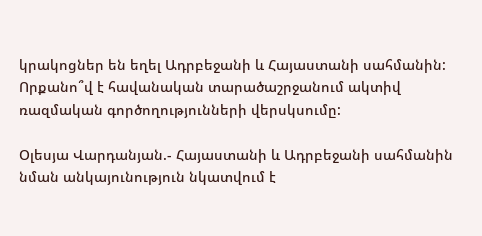կրակոցներ են եղել Ադրբեջանի և Հայաստանի սահմանին: Որքանո՞վ է հավանական տարածաշրջանում ակտիվ ռազմական գործողությունների վերսկսումը:

Օլեսյա Վարդանյան.- Հայաստանի և Ադրբեջանի սահմանին նման անկայունություն նկատվում է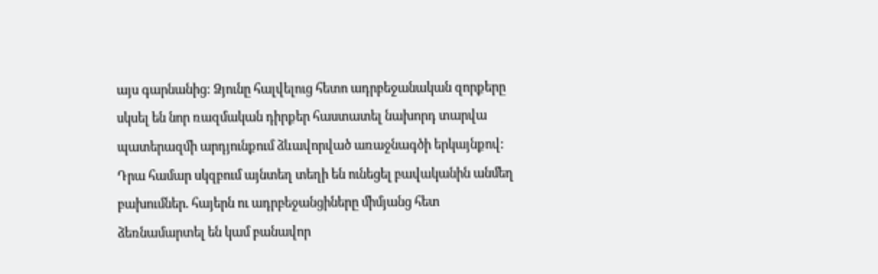այս գարնանից: Ձյունը հալվելուց հետո ադրբեջանական զորքերը սկսել են նոր ռազմական դիրքեր հաստատել նախորդ տարվա պատերազմի արդյունքում ձևավորված առաջնագծի երկայնքով: Դրա համար սկզբում այնտեղ տեղի են ունեցել բավականին անմեղ բախումներ. հայերն ու ադրբեջանցիները միմյանց հետ ձեռնամարտել են կամ բանավոր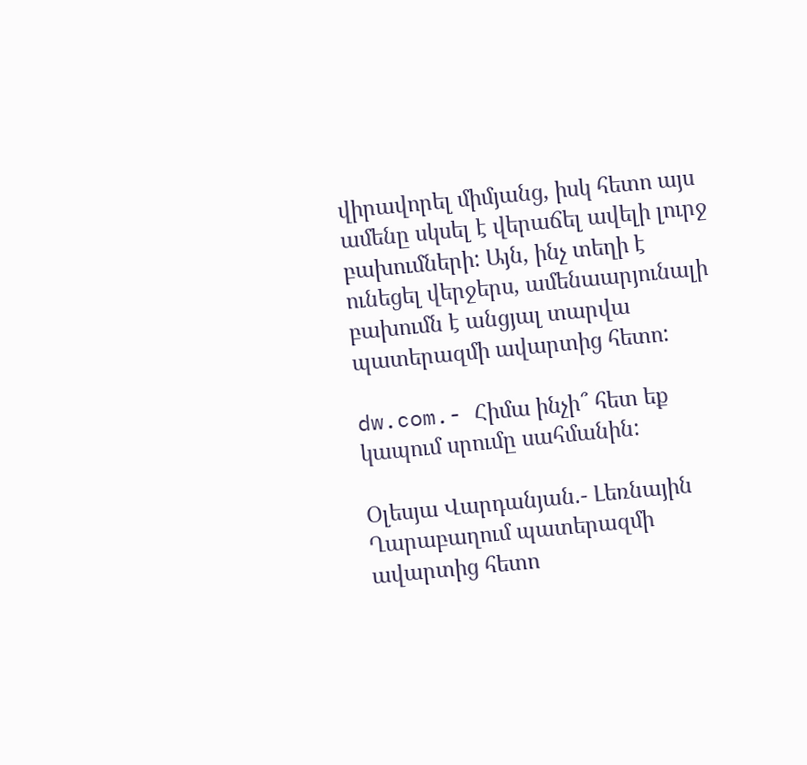վիրավորել միմյանց, իսկ հետո այս ամենը սկսել է վերաճել ավելի լուրջ բախումների: Այն, ինչ տեղի է ունեցել վերջերս, ամենաարյունալի բախումն է անցյալ տարվա պատերազմի ավարտից հետո:

dw.com.- Հիմա ինչի՞ հետ եք կապում սրումը սահմանին:

Օլեսյա Վարդանյան.- Լեռնային Ղարաբաղում պատերազմի ավարտից հետո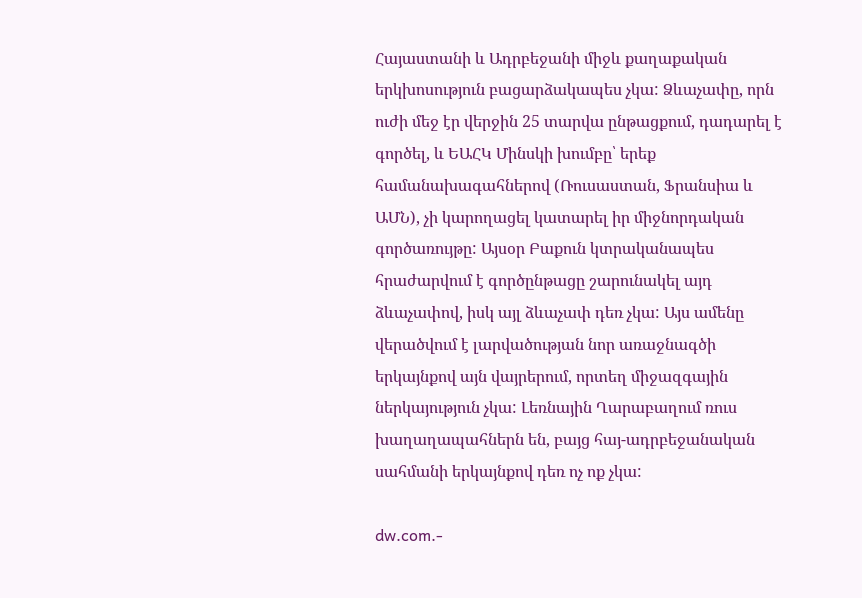Հայաստանի և Ադրբեջանի միջև քաղաքական երկխոսություն բացարձակապես չկա: Ձևաչափը, որն ուժի մեջ էր վերջին 25 տարվա ընթացքում, դադարել է գործել, և ԵԱՀԿ Մինսկի խումբը՝ երեք համանախագահներով (Ռուսաստան, Ֆրանսիա և ԱՄՆ), չի կարողացել կատարել իր միջնորդական գործառույթը: Այսօր Բաքուն կտրականապես հրաժարվում է գործընթացը շարունակել այդ ձևաչափով, իսկ այլ ձևաչափ դեռ չկա: Այս ամենը վերածվում է լարվածության նոր առաջնագծի երկայնքով այն վայրերում, որտեղ միջազգային ներկայություն չկա: Լեռնային Ղարաբաղում ռուս խաղաղապահներն են, բայց հայ-ադրբեջանական սահմանի երկայնքով դեռ ոչ ոք չկա:

dw.com.-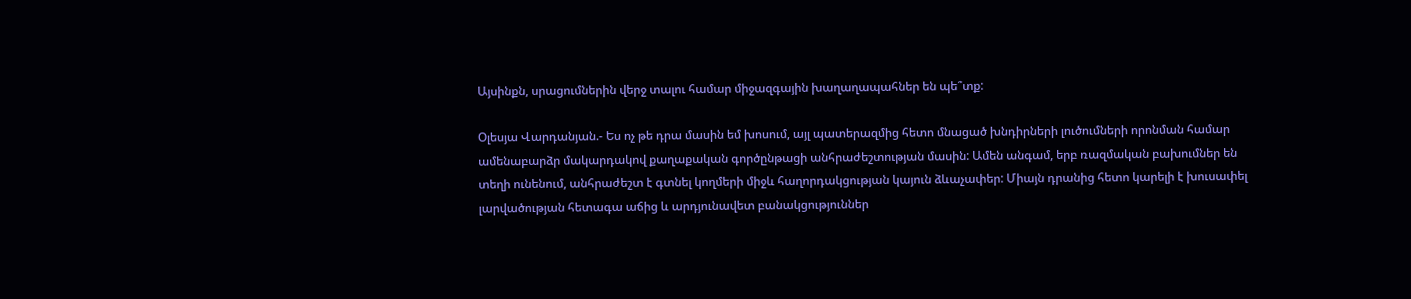Այսինքն, սրացումներին վերջ տալու համար միջազգային խաղաղապահներ են պե՞տք:

Օլեսյա Վարդանյան.- Ես ոչ թե դրա մասին եմ խոսում, այլ պատերազմից հետո մնացած խնդիրների լուծումների որոնման համար ամենաբարձր մակարդակով քաղաքական գործընթացի անհրաժեշտության մասին: Ամեն անգամ, երբ ռազմական բախումներ են տեղի ունենում, անհրաժեշտ է գտնել կողմերի միջև հաղորդակցության կայուն ձևաչափեր: Միայն դրանից հետո կարելի է խուսափել լարվածության հետագա աճից և արդյունավետ բանակցություններ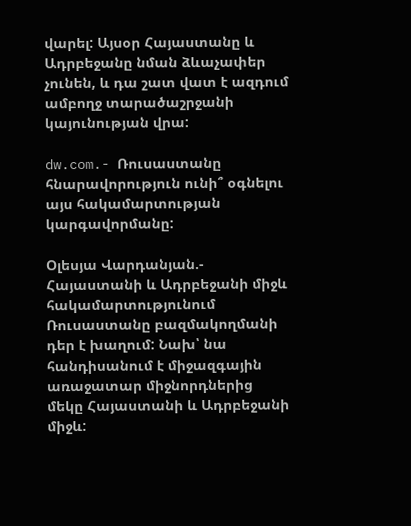վարել: Այսօր Հայաստանը և Ադրբեջանը նման ձևաչափեր չունեն, և դա շատ վատ է ազդում ամբողջ տարածաշրջանի կայունության վրա:

dw.com.- Ռուսաստանը հնարավորություն ունի՞ օգնելու այս հակամարտության կարգավորմանը:

Օլեսյա Վարդանյան.- Հայաստանի և Ադրբեջանի միջև հակամարտությունում Ռուսաստանը բազմակողմանի դեր է խաղում: Նախ՝ նա հանդիսանում է միջազգային առաջատար միջնորդներից մեկը Հայաստանի և Ադրբեջանի միջև: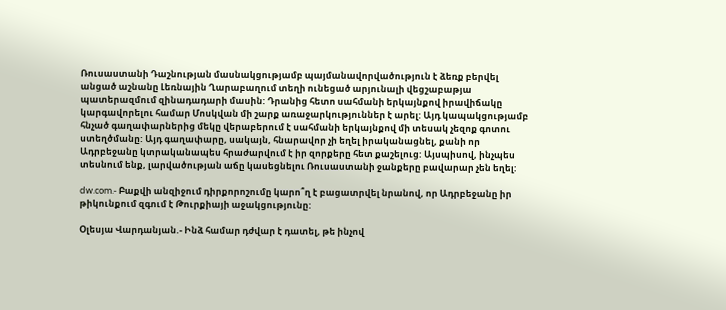Ռուսաստանի Դաշնության մասնակցությամբ պայմանավորվածություն է ձեռք բերվել անցած աշնանը Լեռնային Ղարաբաղում տեղի ունեցած արյունալի վեցշաբաթյա պատերազմում զինադադարի մասին: Դրանից հետո սահմանի երկայնքով իրավիճակը կարգավորելու համար Մոսկվան մի շարք առաջարկություններ է արել: Այդ կապակցությամբ հնչած գաղափարներից մեկը վերաբերում է սահմանի երկայնքով մի տեսակ չեզոք գոտու ստեղծմանը: Այդ գաղափարը, սակայն, հնարավոր չի եղել իրականացնել, քանի որ Ադրբեջանը կտրականապես հրաժարվում է իր զորքերը հետ քաշելուց: Այսպիսով, ինչպես տեսնում ենք, լարվածության աճը կասեցնելու Ռուսաստանի ջանքերը բավարար չեն եղել:

dw.com.- Բաքվի անզիջում դիրքորոշումը կարո՞ղ է բացատրվել նրանով, որ Ադրբեջանը իր թիկունքում զգում է Թուրքիայի աջակցությունը:

Օլեսյա Վարդանյան.- Ինձ համար դժվար է դատել, թե ինչով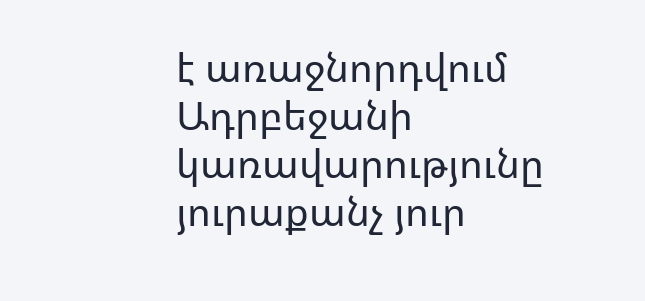է առաջնորդվում Ադրբեջանի կառավարությունը յուրաքանչ յուր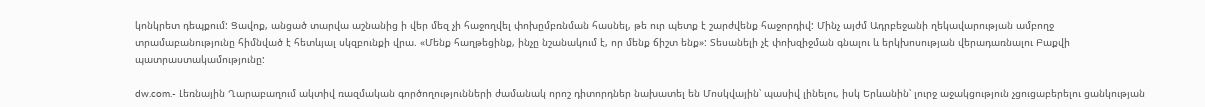կոնկրետ դեպքում: Ցավոք, անցած տարվա աշնանից ի վեր մեզ չի հաջողվել փոխըմբռնման հասնել, թե ուր պետք է շարժվենք հաջորդիվ: Մինչ այժմ Ադրբեջանի ղեկավարության ամբողջ տրամաբանությունը հիմնված է հետևյալ սկզբունքի վրա. «Մենք հաղթեցինք, ինչը նշանակում է, որ մենք ճիշտ ենք»: Տեսանելի չէ փոխզիջման գնալու և երկխոսության վերադառնալու Բաքվի պատրաստակամությունը:

dw.com.- Լեռնային Ղարաբաղում ակտիվ ռազմական գործողությունների ժամանակ որոշ դիտորդներ նախատել են Մոսկվային՝ պասիվ լինելու, իսկ Երևանին՝ լուրջ աջակցություն չցուցաբերելու ցանկության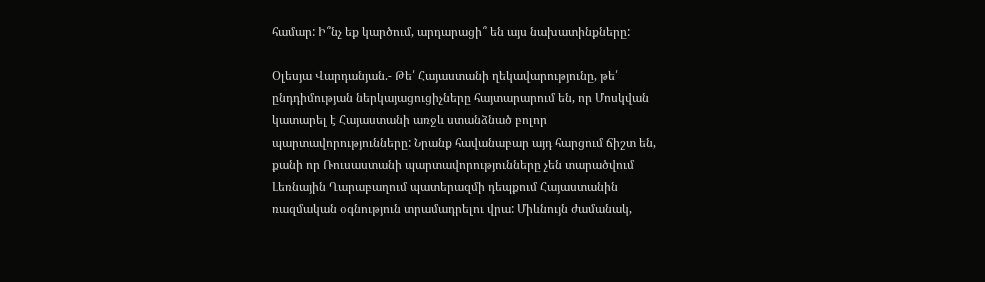համար: Ի՞նչ եք կարծում, արդարացի՞ են այս նախատինքները:

Օլեսյա Վարդանյան.- Թե՛ Հայաստանի ղեկավարությունը, թե՛ ընդդիմության ներկայացուցիչները հայտարարում են, որ Մոսկվան կատարել է Հայաստանի առջև ստանձնած բոլոր պարտավորությունները: Նրանք հավանաբար այդ հարցում ճիշտ են, քանի որ Ռուսաստանի պարտավորությունները չեն տարածվում Լեռնային Ղարաբաղում պատերազմի դեպքում Հայաստանին ռազմական օգնություն տրամադրելու վրա: Միևնույն ժամանակ,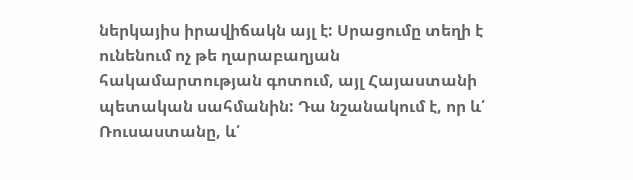ներկայիս իրավիճակն այլ է: Սրացումը տեղի է ունենում ոչ թե ղարաբաղյան հակամարտության գոտում, այլ Հայաստանի պետական սահմանին: Դա նշանակում է, որ և՛ Ռուսաստանը, և՛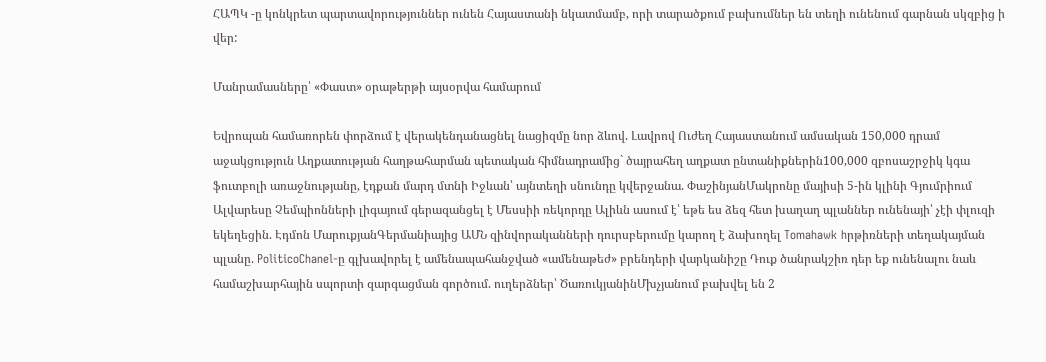ՀԱՊԿ -ը կոնկրետ պարտավորություններ ունեն Հայաստանի նկատմամբ, որի տարածքում բախումներ են տեղի ունենում գարնան սկզբից ի վեր:

Մանրամասները՝ «Փաստ» օրաթերթի այսօրվա համարում

Եվրոպան համառորեն փորձում է վերակենդանացնել նացիզմը նոր ձևով. Լավրով Ուժեղ Հայաստանում ամսական 150,000 դրամ աջակցություն Աղքատության հաղթահարման պետական հիմնադրամից` ծայրահեղ աղքատ ընտանիքներին100,000 զբոսաշրջիկ կգա ֆուտբոլի առաջնությանը, էդքան մարդ մտնի Իջևան՝ այնտեղի սնունդը կվերջանա. ՓաշինյանՄակրոնը մայիսի 5-ին կլինի Գյումրիում Ալվարեսը Չեմպիոնների լիգայում գերազանցել է Մեսսիի ռեկորդը Ալիևն ասում է՝ եթե ես ձեզ հետ խաղաղ պլաններ ունենայի՝ չէի փլուզի եկեղեցին. Էդմոն ՄարուքյանԳերմանիայից ԱՄՆ զինվորականների դուրսբերումը կարող է ձախողել Tomahawk hրթիռների տեղակայման պլանը. PoliticoChanel-ը գլխավորել է ամենապահանջված «ամենաթեժ» բրենդերի վարկանիշը Դուք ծանրակշիռ դեր եք ունենալու նաև համաշխարհային սպորտի զարգացման գործում. ուղերձներ՝ ԾառուկյանինՄխչյանում բախվել են 2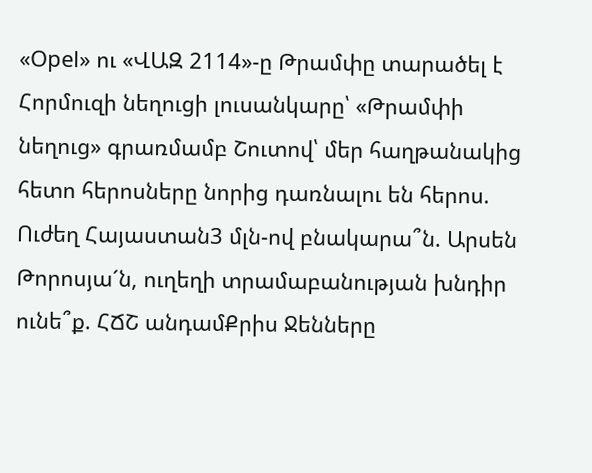«Opel» ու «ՎԱԶ 2114»-ը Թրամփը տարածել է Հորմուզի նեղուցի լուսանկարը՝ «Թրամփի նեղուց» գրառմամբ Շուտով՝ մեր հաղթանակից հետո հերոսները նորից դառնալու են հերոս. Ուժեղ Հայաստան3 մլն-ով բնակարա՞ն. Արսեն Թորոսյա´ն, ուղեղի տրամաբանության խնդիր ունե՞ք. ՀՃՇ անդամՔրիս Ջենները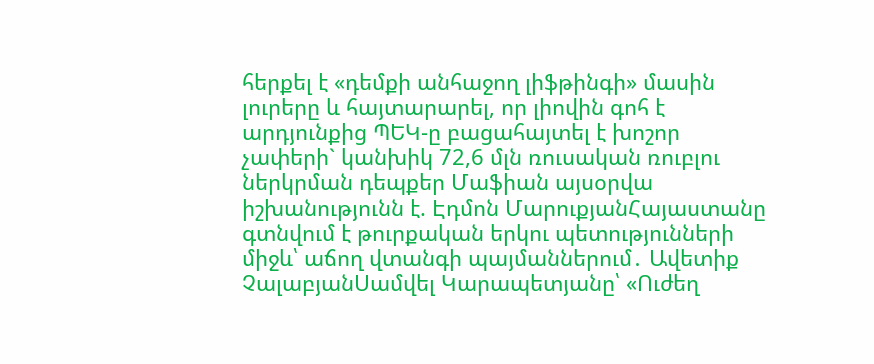հերքել է «դեմքի անհաջող լիֆթինգի» մասին լուրերը և հայտարարել, որ լիովին գոհ է արդյունքից ՊԵԿ-ը բացահայտել է խոշոր չափերի` կանխիկ 72,6 մլն ռուսական ռուբլու ներկրման դեպքեր Մաֆիան այսօրվա իշխանությունն է. Էդմոն ՄարուքյանՀայաստանը գտնվում է թուրքական երկու պետությունների միջև՝ աճող վտանգի պայմաններում․ Ավետիք ՉալաբյանՍամվել Կարապետյանը՝ «Ուժեղ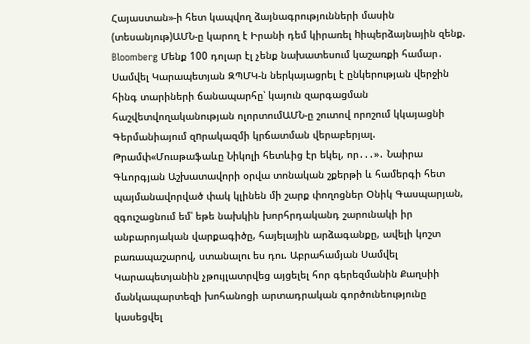Հայաստան»-ի հետ կապվող ձայնագրությունների մասին (տեսանյութ)ԱՄՆ-ը կարող է Իրանի դեմ կիրառել hիպերձայնային զենք. Bloomberg Մենք 100 դոլար էլ չենք նախատեսում կաշառքի համար․ Սամվել Կարապետյան ԶՊՄԿ-ն ներկայացրել է ընկերության վերջին հինգ տարիների ճանապարհը՝ կայուն զարգացման հաշվետվողականության ոլորտումԱՄՆ-ը շուտով որոշում կկայացնի Գերմանիայում զnրակազմի կրճատման վերաբերյալ. Թրամփ«Մուսթաֆաևը Նիկոլի հետևից էր եկել, որ․․․»․ Նաիրա Գևորգյան Աշխատավորի օրվա տոնական շքերթի և համերգի հետ պայմանավորված փակ կլինեն մի շարք փողոցներ Օնիկ Գասպարյան, զգուշացնում եմ՝ եթե նախկին խորհրդականդ շարունակի իր անբարոյական վարքագիծը, հայելային արձագանքը, ավելի կոշտ բառապաշարով, ստանալու ես դու. Աբրահամյան Սամվել Կարապետյանին չթույլատրվեց այցելել հոր գերեզմանին Քաղսիի մանկապարտեզի խոհանոցի արտադրական գործունեությունը կասեցվել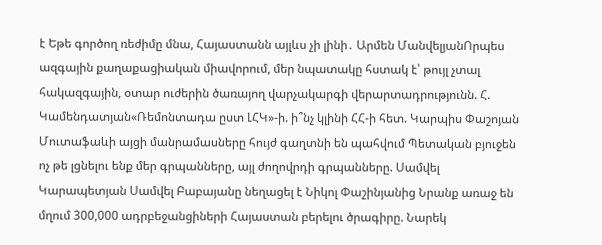է Եթե գործող ռեժիմը մնա, Հայաստանն այլևս չի լինի․ Արմեն ՄանվելյանՈրպես ազգային քաղաքացիական միավորում, մեր նպատակը հստակ է՝ թույլ չտալ հակազգային, օտար ուժերին ծառայող վարչակարգի վերարտադրությունն. Հ. Կամենդատյան«Ռեմոնտադա ըստ ԼՀԿ»-ի. ի՞նչ կլինի ՀՀ-ի հետ. Կարպիս Փաշոյան Մուտաֆաևի այցի մանրամասները հույժ գաղտնի են պահվում Պետական բյուջեն ոչ թե լցնելու ենք մեր գրպանները, այլ ժողովրդի գրպանները. Սամվել Կարապետյան Սամվել Բաբայանը նեղացել է Նիկոլ Փաշինյանից Նրանք առաջ են մղում 300,000 ադրբեջանցիների Հայաստան բերելու ծրագիրը. Նարեկ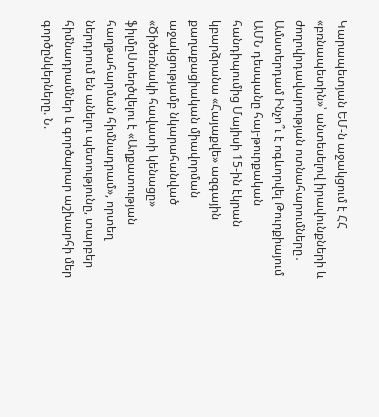Կարապետյան ԵՄ-ն աջակցում է ՀՀ «բռնապետին»՝ անտեսելով իրավունքների և ժողովրդավարության ոտնահարումները․ Ամստերդամ Ինչո՞ւ է ոգևորվել Թուրքիայում ԱՄՆ դեսպանը հայ-թուրքական հանդիպումից Մայիսի 15-ին էկրան կբարձրանա «Հայաքվե» ազգային քաղաքացիական միավորման աջակցությամբ նկարահանված «Ծիծեռնակի հավատի կենացը» ֆիլմըՍտեղծվելու է «Աղքատության հաղթահարման հիմնադրամ», որտեղ ներդրում են անելու պետությունը, տարբեր հիմնադրամներ և գործարար աշխարհի մեր գործընկերները. Ն.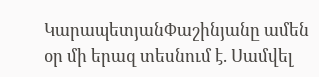ԿարապետյանՓաշինյանը ամեն օր մի երազ տեսնում է. Սամվել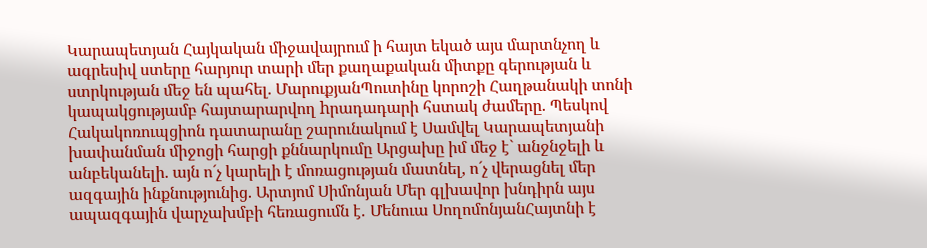Կարապետյան Հայկական միջավայրում ի հայտ եկած այս մարտնչող և ագրեսիվ ստերը հարյուր տարի մեր քաղաքական միտքը գերության և ստրկության մեջ են պահել. ՄարուքյանՊուտինը կորոշի Հաղթանակի տոնի կապակցությամբ հայտարարվող hրադադարի հստակ ժամերը. Պեսկով Հակակոռուպցիոն դատարանը շարունակում է Սամվել Կարապետյանի խափանման միջոցի հարցի քննարկումը Արցախը իմ մեջ է` անջնջելի և անբեկանելի. այն ո´չ կարելի է մոռացության մատնել, ո´չ վերացնել մեր ազգային ինքնությունից. Արտյոմ Սիմոնյան Մեր գլխավոր խնդիրն այս ապազգային վարչախմբի հեռացումն է․ Մենուա ՍողոմոնյանՀայտնի է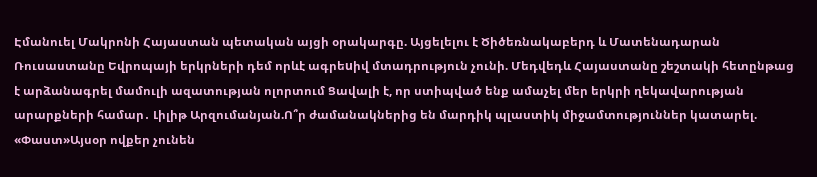Էմանուել Մակրոնի Հայաստան պետական այցի օրակարգը. Այցելելու է Ծիծեռնակաբերդ և Մատենադարան Ռուսաստանը Եվրոպայի երկրների դեմ որևէ ագրեuիվ մտադրություն չունի. Մեդվեդև Հայաստանը շեշտակի հետընթաց է արձանագրել մամուլի ազատության ոլորտում Ցավալի է, որ ստիպված ենք ամաչել մեր երկրի ղեկավարության արարքների համար․ Լիլիթ Արզումանյան.Ո՞ր ժամանակներից են մարդիկ պլաստիկ միջամտություններ կատարել. «Փաստ»Այսօր ովքեր չունեն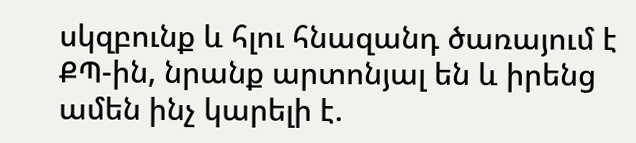սկզբունք և հլու հնազանդ ծառայում է ՔՊ-ին, նրանք արտոնյալ են և իրենց ամեն ինչ կարելի է.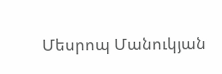Մեսրոպ Մանուկյան